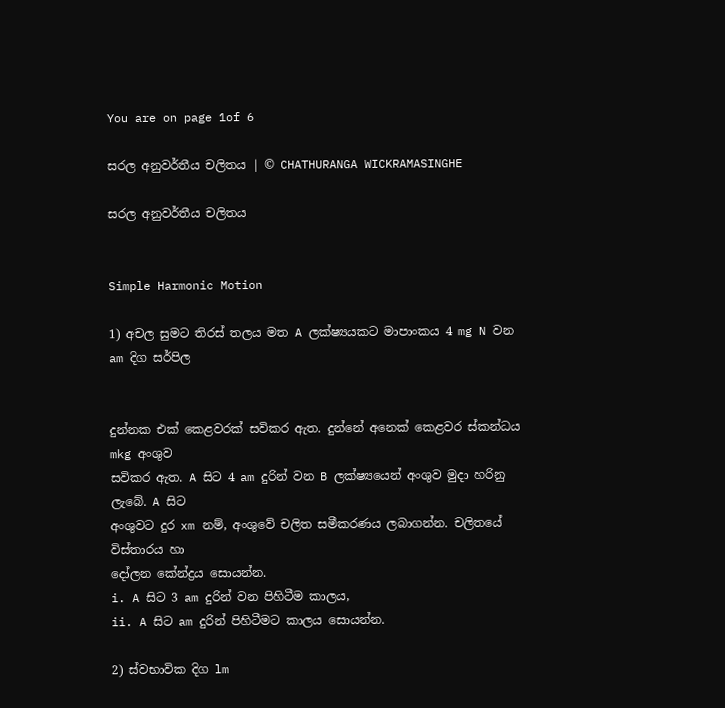You are on page 1of 6

සරල අනුවර්තීය චලිතය | © CHATHURANGA WICKRAMASINGHE

සරල අනුවර්තීය චලිතය


Simple Harmonic Motion

1) අචල සුමට තිරස් තලය මත A ලක්ෂ්‍යයකට මාපාංකය 4 mg N වන am දිග සර්පිල


දුන්නක එක් කෙළවරක් සවිකර ඇත. දුන්නේ අනෙක් කෙළවර ස්කන්ධය mkg අංශුව
සවිකර ඇත. A සිට 4 am දුරින් වන B ලක්ෂ්‍යයෙන් අංශුව මුදා හරිනු ලැබේ. A සිට
අංශුවට දුර xm නම්, අංශුවේ චලිත සමීකරණය ලබාගන්න. චලිතයේ විස්තාරය හා
දෝලන කේන්ද්‍රය සොයන්න.
i. A සිට 3 am දුරින් වන පිහිටීම කාලය,
ii. A සිට am දුරින් පිහිටීමට කාලය සොයන්න.

2) ස්වභාවික දිග lm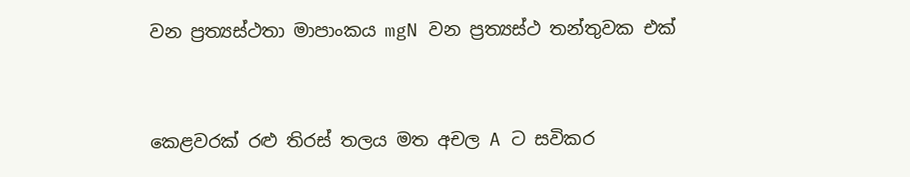වන ප්‍රත්‍යස්ථතා මාපාංකය mgN වන ප්‍රත්‍යස්ථ තන්තුවක එක්


කෙළවරක් රළු තිරස් තලය මත අචල A ට සවිකර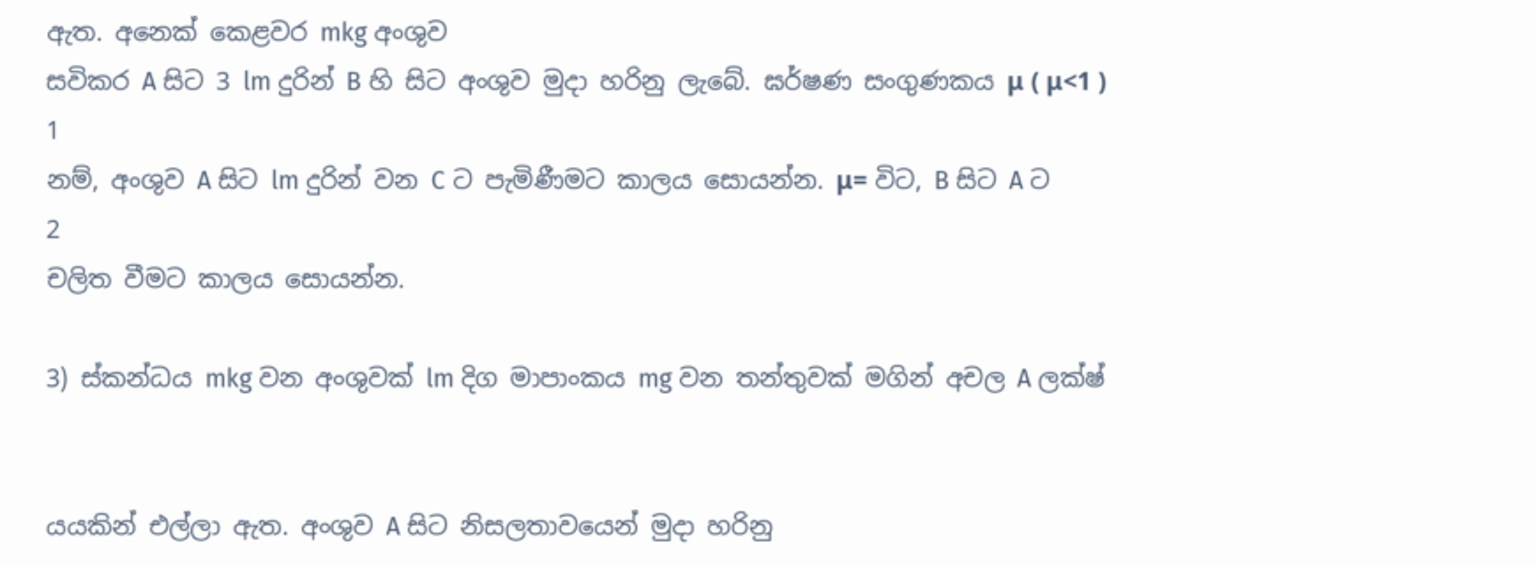ඇත. අනෙක් කෙළවර mkg අංශුව
සවිකර A සිට 3 lm දුරින් B හි සිට අංශුව මුදා හරිනු ලැබේ. ඝර්ෂණ සංගුණකය μ ( μ<1 )
1
නම්, අංශුව A සිට lm දුරින් වන C ට පැමිණීමට කාලය සොයන්න. μ= විට, B සිට A ට
2
චලිත වීමට කාලය සොයන්න.

3) ස්කන්ධය mkg වන අංශුවක් lm දිග මාපාංකය mg වන තන්තුවක් මගින් අචල A ලක්ෂ්‍


යයකින් එල්ලා ඇත. අංශුව A සිට නිසලතාවයෙන් මුදා හරිනු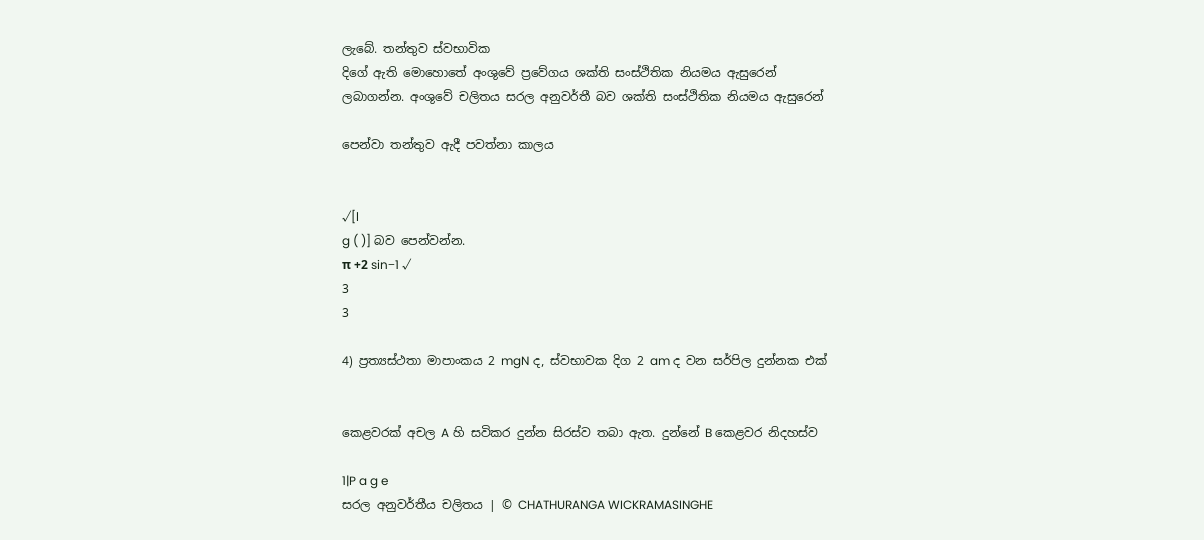ලැබේ. තන්තුව ස්වභාවික
දිගේ ඇති මොහොතේ අංශුවේ ප්‍රවේගය ශක්ති සංස්ථිතික නියමය ඇසුරෙන්
ලබාගන්න. අංශුවේ චලිතය සරල අනුවර්තී බව ශක්ති සංස්ථිතික නියමය ඇසුරෙන්

පෙන්වා තන්තුව ඇදී පවත්නා කාලය


√[l
g ( )] බව පෙන්වන්න.
π +2 sin−1 √
3
3

4) ප්‍රත්‍යස්ථතා මාපාංකය 2 mgN ද, ස්වභාවක දිග 2 am ද වන සර්පිල දුන්නක එක්


කෙළවරක් අචල A හි සවිකර දුන්න සිරස්ව තබා ඇත. දුන්නේ B කෙළවර නිදහස්ව

1|P a g e
සරල අනුවර්තීය චලිතය | © CHATHURANGA WICKRAMASINGHE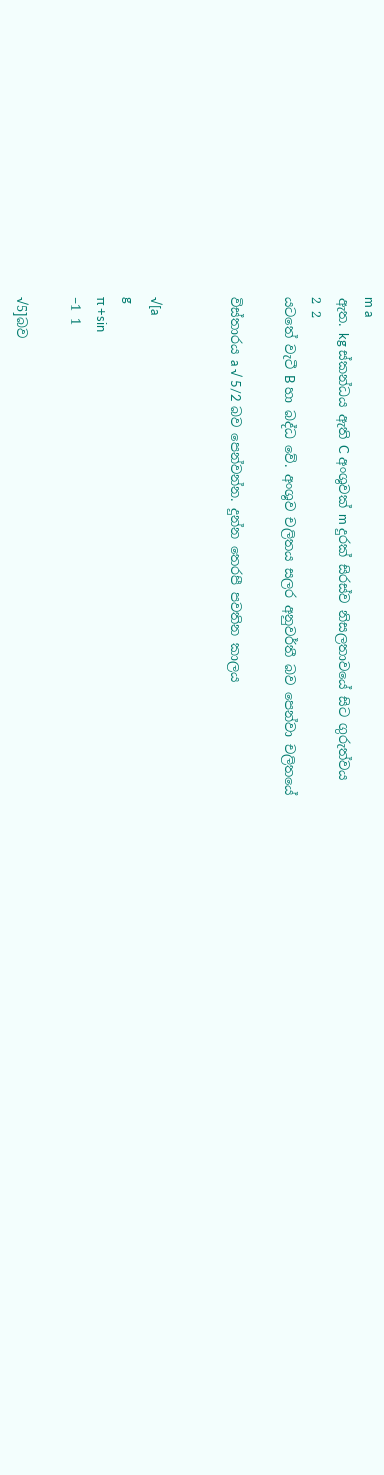m a
ඇත. kg ස්කන්ධය ඇති C අංශුවක් m දුරක් සිරස්ව නිසලතාවයේ සිට ගුරුත්වය
2 2
යටතේ වැටී B හා බද්ධ වේ. අංශුව චලිතය සලර අනුවර්තී බව පෙන්වා චලිතයේ

විස්තාරය a √ 5/2 බව පෙන්වන්න. දුන්න තෙරපී පවතින කාලය


√[a
g
π +sin
−1 1

√5]බව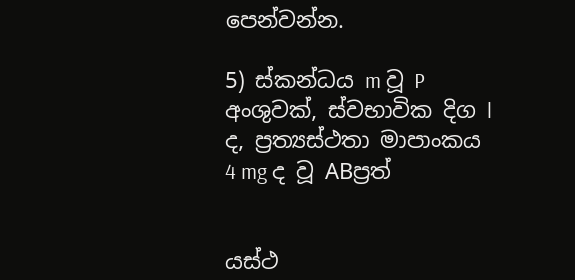පෙන්වන්න.

5) ස්කන්ධය m වූ P අංශුවක්, ස්වභාවික දිග l ද, ප්‍රත්‍යස්ථතා මාපාංකය 4 mg ද වූ ABප්‍රත්‍


යස්ථ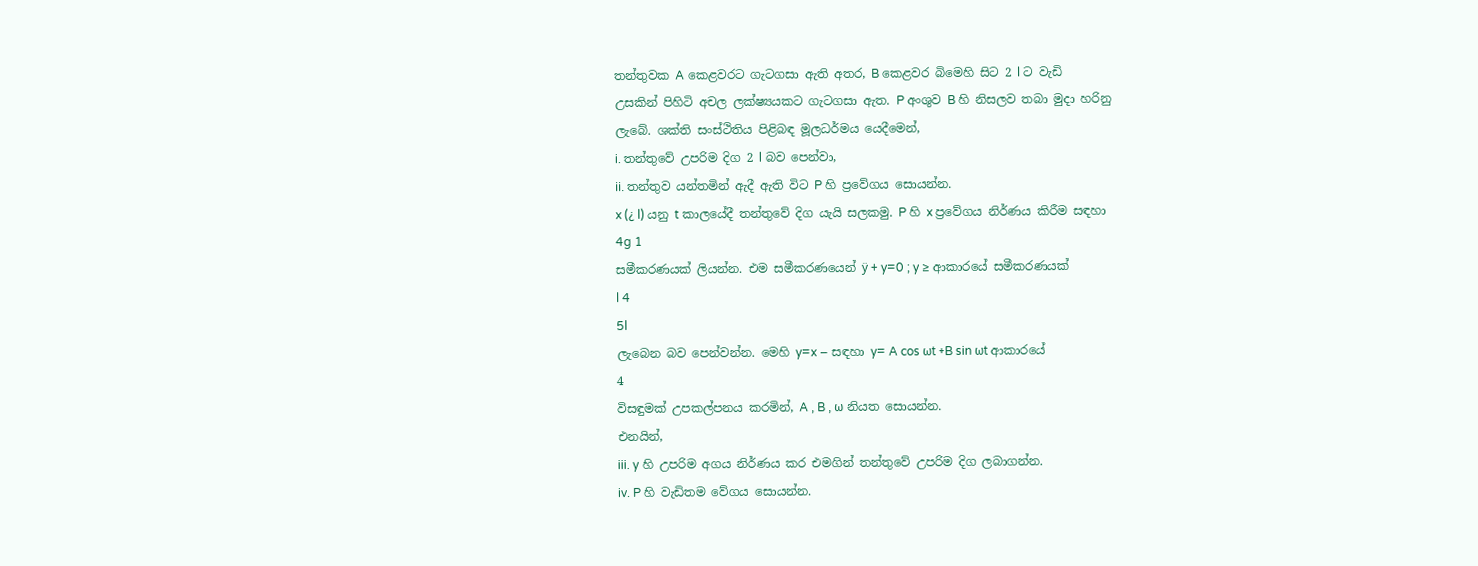තන්තුවක A කෙළවරට ගැටගසා ඇති අතර, B කෙළවර බිමෙහි සිට 2 l ට වැඩි
උසකින් පිහිටි අචල ලක්ෂ්‍යයකට ගැටගසා ඇත. P අංශුව B හි නිසලව තබා මුදා හරිනු
ලැබේ. ශක්ති සංස්ථිතිය පිළිබඳ මූලධර්මය යෙදීමෙන්,
i. තන්තුවේ උපරිම දිග 2 l බව පෙන්වා,
ii. තන්තුව යන්තමින් ඇදී ඇති විට P හි ප්‍රවේගය සොයන්න.
x (¿ l) යනු t කාලයේදී තන්තුවේ දිග යැයි සලකමු. P හි x ප්‍රවේගය නිර්ණය කිරීම සඳහා
4g 1
සමීකරණයක් ලියන්න. එම සමීකරණයෙන් ÿ + y=0 ; y ≥ ආකාරයේ සමීකරණයක්
l 4
5l
ලැබෙන බව පෙන්වන්න. මෙහි y=x − සඳහා y= A cos ωt +B sin ωt ආකාරයේ
4
විසඳුමක් උපකල්පනය කරමින්, A , B , ω නියත සොයන්න.
එනයින්,
iii. y හි උපරිම අගය නිර්ණය කර එමගින් තන්තුවේ උපරිම දිග ලබාගන්න.
iv. P හි වැඩිතම වේගය සොයන්න.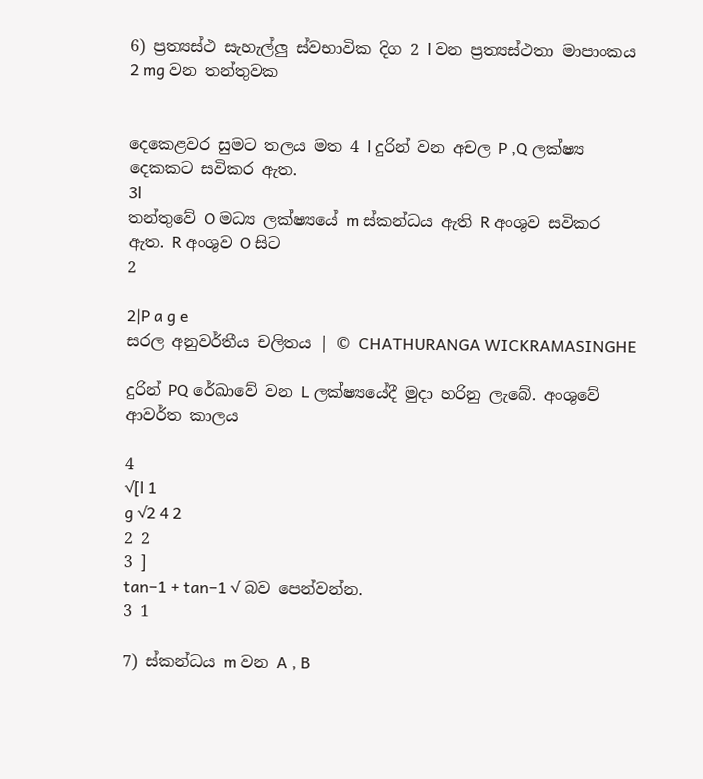6) ප්‍රත්‍යස්ථ සැහැල්ලු ස්වභාවික දිග 2 l වන ප්‍රත්‍යස්ථතා මාපාංකය 2 mg වන තන්තුවක


දෙකෙළවර සුමට තලය මත 4 l දුරින් වන අචල P ,Q ලක්ෂ්‍ය දෙකකට සවිකර ඇත.
3l
තන්තුවේ O මධ්‍ය ලක්ෂ්‍යයේ m ස්කන්ධය ඇති R අංශුව සවිකර ඇත. R අංශුව O සිට
2

2|P a g e
සරල අනුවර්තීය චලිතය | © CHATHURANGA WICKRAMASINGHE

දුරින් PQ රේඛාවේ වන L ලක්ෂ්‍යයේදී මුදා හරිනු ලැබේ. අංශුවේ ආවර්ත කාලය

4
√[l 1
g √2 4 2
2 2
3 ]
tan−1 + tan−1 √ බව පෙන්වන්න.
3 1

7) ස්කන්ධය m වන A , B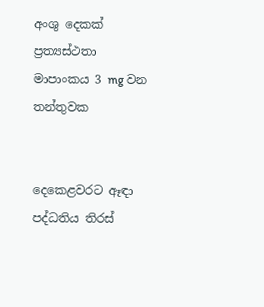අංශු දෙකක් ප්‍රත්‍යස්ථතා මාපාංකය 3 mg වන තන්තුවක


දෙකෙළවරට ඈඳා පද්ධතිය තිරස්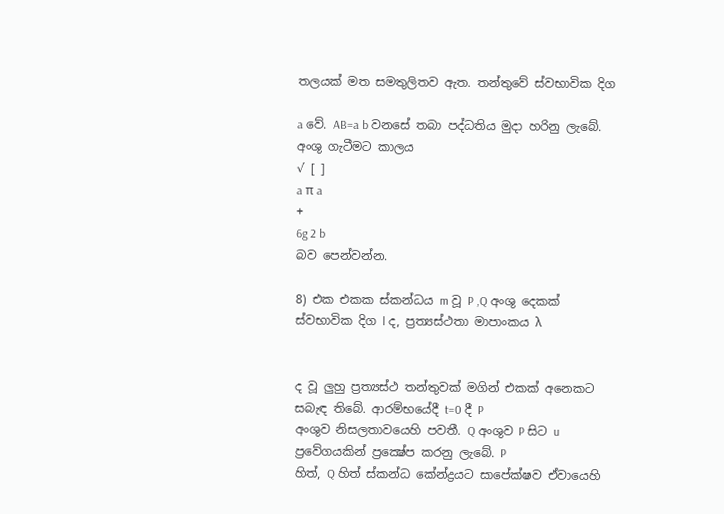තලයක් මත සමතුලිතව ඇත. තන්තුවේ ස්වභාවික දිග

a වේ. AB=a b වනසේ තබා පද්ධතිය මුදා හරිනු ලැබේ. අංශු ගැටීමට කාලය
√ [ ]
a π a
+
6g 2 b
බව පෙන්වන්න.

8) එක එකක ස්කන්ධය m වූ P ,Q අංශු දෙකක් ස්වභාවික දිග l ද, ප්‍රත්‍යස්ථතා මාපාංකය λ


ද වූ ලුහු ප්‍රත්‍යස්ථ තන්තුවක් මගින් එකක් අනෙකට සබැඳ තිබේ. ආරම්භයේදී t=0 දී P
අංශුව නිසලතාවයෙහි පවතී. Q අංශුව P සිට u ප්‍රවේගයකින් ප්‍රක්‍ෂේප කරනු ලැබේ. P
හිත්, Q හිත් ස්කන්ධ කේන්ද්‍රයට සාපේක්ෂව ඒවායෙහි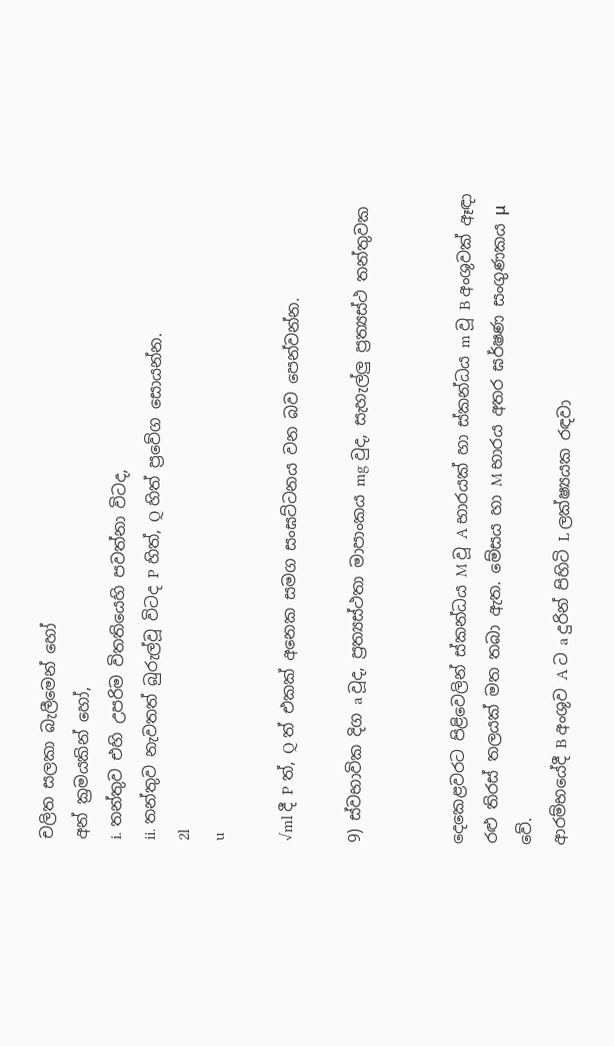චලිත සලකා බැලීමෙන් හෝ
අන් ක්‍රමයකින් හෝ,
i. තන්තුව එහි උපරිම විතතියෙහි පවත්නා විටද,
ii. තන්තුව නැවතත් බුරුල්වූ විටද P හිත්, Q හිත් ප්‍රවේග සොයන්න.
2l
u

√ml දී P ත්, Q ත් එකක් අනෙක සමග සංඝට්ටනය වන බව පෙන්වන්න.

9) ස්වභාවික දිග a වූද, ප්‍රත්‍යස්ථතා මාපාංකය mg වුද, සැහැල්ලු ප්‍රත්‍යස්ථ තන්තුවක


දෙකෙළවරට පිළිවෙලින් ස්කන්ධය M වූ A භාරයක් හා ස්කන්ධය m වූ B අංශුවක් ඈඳා
රළු තිරස් තලයක් මත තබා ඇත. මේසය හා M භාරය අතර ඝර්ෂණ සංගුණකය μ වේ.
ආරම්භයේදී B අංශුව A ට a දුරින් පිහිටි L ලක්ෂ්‍යයක රඳවා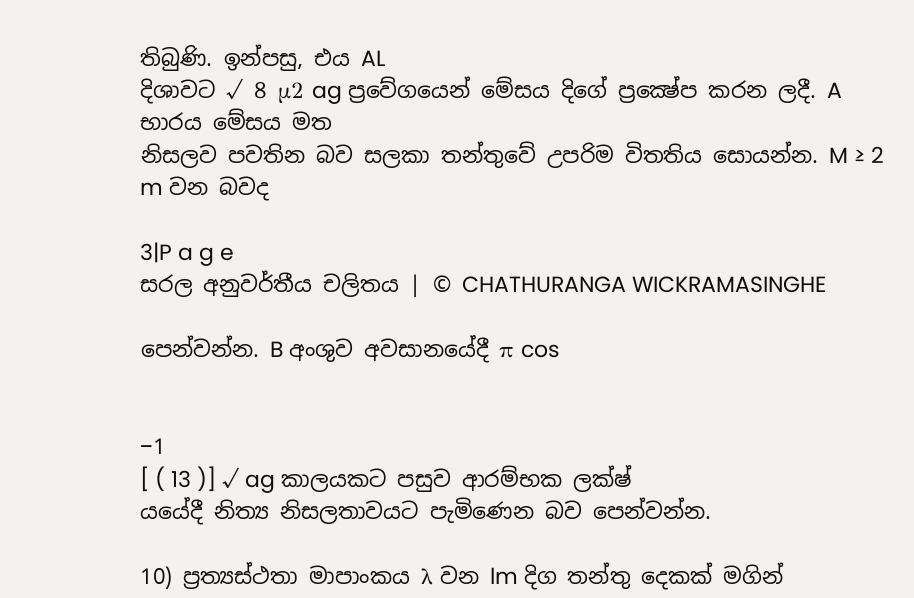තිබුණි. ඉන්පසු, එය AL
දිශාවට √ 8 μ2 ag ප්‍රවේගයෙන් මේසය දිගේ ප්‍රක්‍ෂේප කරන ලදී. A භාරය මේසය මත
නිසලව පවතින බව සලකා තන්තුවේ උපරිම විතතිය සොයන්න. M ≥ 2 m වන බවද

3|P a g e
සරල අනුවර්තීය චලිතය | © CHATHURANGA WICKRAMASINGHE

පෙන්වන්න. B අංශුව අවසානයේදී π cos


−1
[ ( 13 )] √ ag කාලයකට පසුව ආරම්භක ලක්ෂ්‍
යයේදී නිත්‍ය නිසලතාවයට පැමිණෙන බව පෙන්වන්න.

10) ප්‍රත්‍යස්ථතා මාපාංකය λ වන lm දිග තන්තු දෙකක් මගින්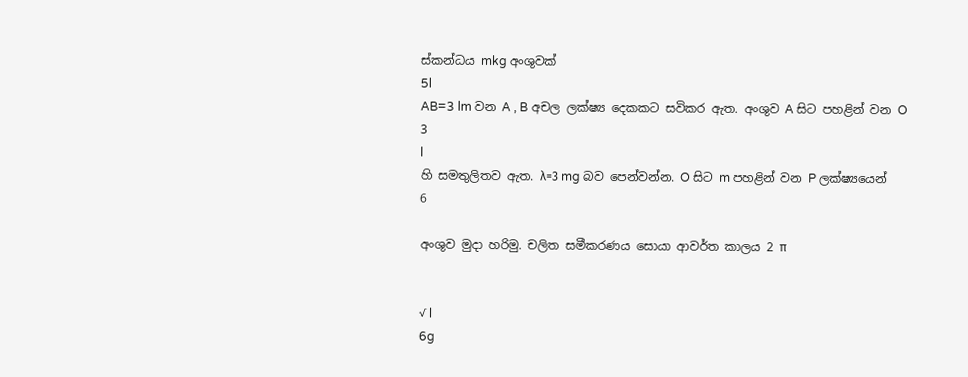ස්කන්ධය mkg අංශුවක්
5l
AB=3 lm වන A , B අචල ලක්ෂ්‍ය දෙකකට සවිකර ඇත. අංශුව A සිට පහළින් වන O
3
l
හි සමතුලිතව ඇත. λ=3 mg බව පෙන්වන්න. O සිට m පහළින් වන P ලක්ෂ්‍යයෙන්
6

අංශුව මුදා හරිමු. චලිත සමීකරණය සොයා ආවර්ත කාලය 2 π


√ l
6g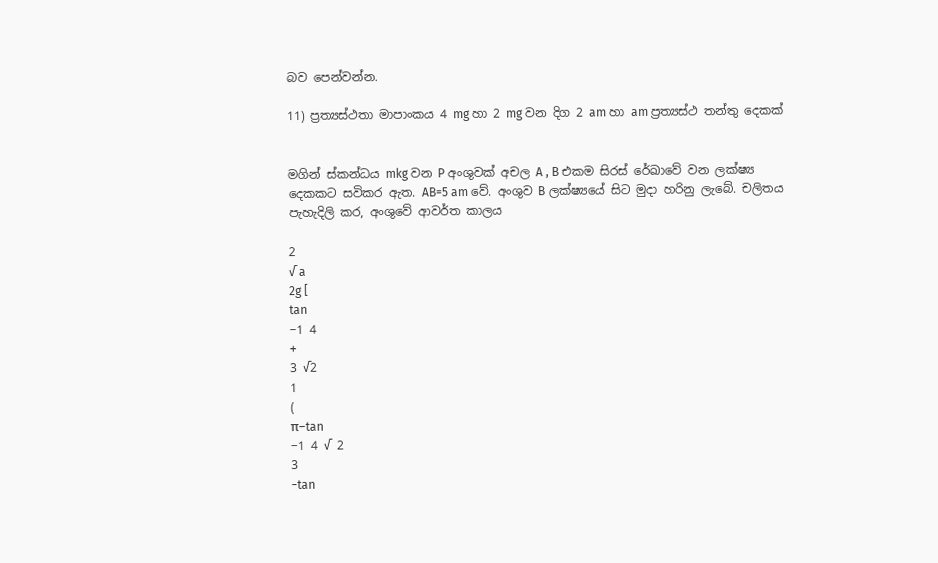බව පෙන්වන්න.

11) ප්‍රත්‍යස්ථතා මාපාංකය 4 mg හා 2 mg වන දිග 2 am හා am ප්‍රත්‍යස්ථ තන්තු දෙකක්


මගින් ස්කන්ධය mkg වන P අංශුවක් අචල A , B එකම සිරස් රේඛාවේ වන ලක්ෂ්‍ය
දෙකකට සවිකර ඇත. AB=5 am වේ. අංශුව B ලක්ෂ්‍යයේ සිට මුදා හරිනු ලැබේ. චලිතය
පැහැදිලි කර, අංශුවේ ආවර්ත කාලය

2
√ a
2g [
tan
−1 4
+
3 √2
1
(
π−tan
−1 4 √ 2
3
−tan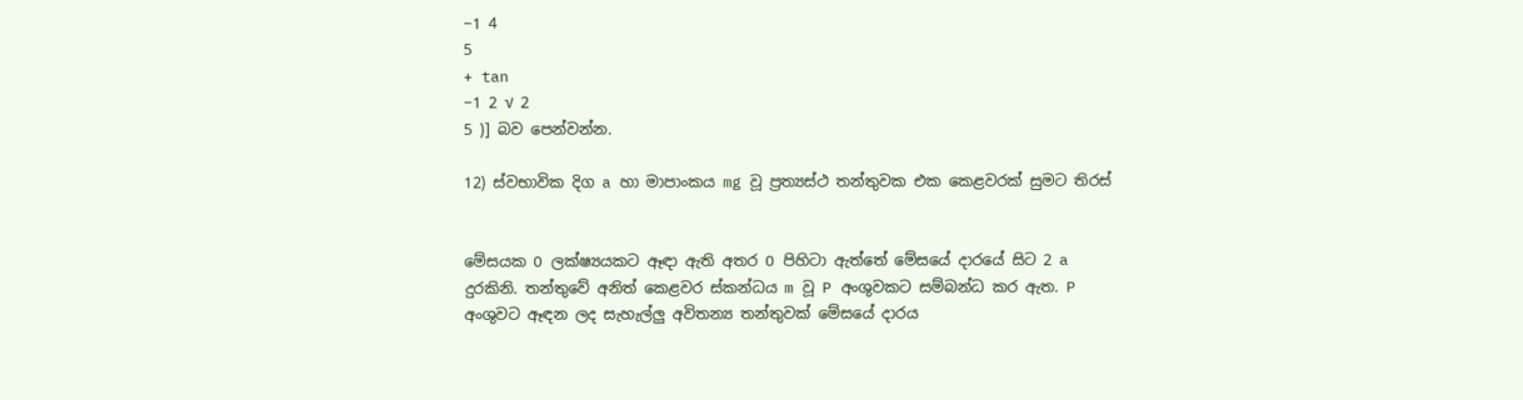−1 4
5
+ tan
−1 2 √ 2
5 )] බව පෙන්වන්න.

12) ස්වභාවික දිග a හා මාපාංකය mg වූ ප්‍රත්‍යස්ථ තන්තුවක එක කෙළවරක් සුමට තිරස්


මේසයක O ලක්ෂ්‍යයකට ඈඳා ඇති අතර O පිහිටා ඇත්තේ මේසයේ දාරයේ සිට 2 a
දුරකිනි. තන්තුවේ අනිත් කෙළවර ස්කන්ධය m වූ P අංශුවකට සම්බන්ධ කර ඇත. P
අංශුවට ඈඳන ලද සැහැල්ලු අවිතන්‍ය තන්තුවක් මේසයේ දාරය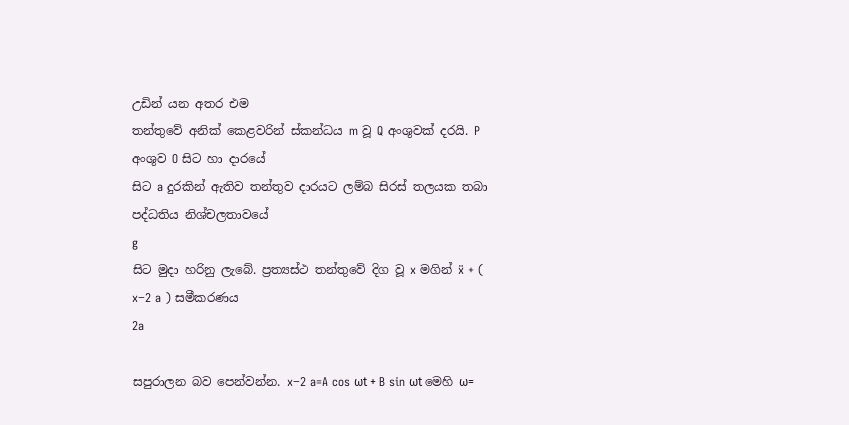උඩින් යන අතර එම
තන්තුවේ අනික් කෙළවරින් ස්කන්ධය m වූ Q අංශුවක් දරයි. P අංශුව O සිට හා දාරයේ
සිට a දුරකින් ඇතිව තන්තුව දාරයට ලම්බ සිරස් තලයක තබා පද්ධතිය නිශ්චලතාවයේ
g
සිට මුදා හරිනු ලැබේ. ප්‍රත්‍යස්ථ තන්තුවේ දිග වූ x මගින් ẍ + ( x−2 a ) සමීකරණය
2a

සපුරාලන බව පෙන්වන්න. x−2 a=A cos ωt + B sin ωt මෙහි ω=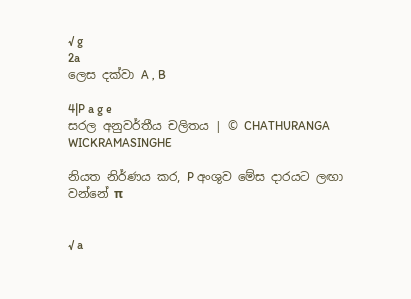√ g
2a
ලෙස දක්වා A , B

4|P a g e
සරල අනුවර්තීය චලිතය | © CHATHURANGA WICKRAMASINGHE

නියත නිර්ණය කර, P අංශුව මේස දාරයට ලඟා වන්නේ π


√ a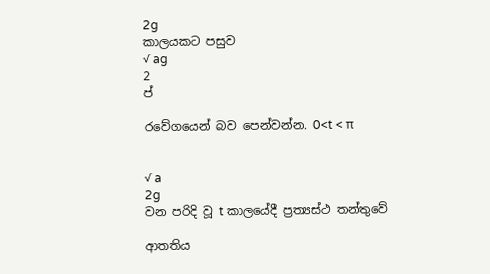2g
කාලයකට පසුව
√ ag
2
ප්‍

රවේගයෙන් බව පෙන්වන්න. 0<t < π


√ a
2g
වන පරිදි වූ t කාලයේදී ප්‍රත්‍යස්ථ තන්තුවේ

ආතතිය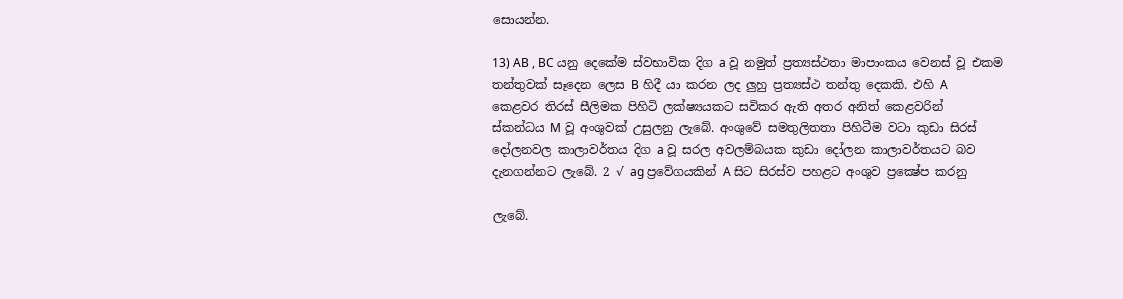සොයන්න.

13) AB , BC යනු දෙකේම ස්වභාවික දිග a වූ නමුත් ප්‍රත්‍යස්ථතා මාපාංකය වෙනස් වූ එකම
තන්තුවක් සෑදෙන ලෙස B හිදී යා කරන ලද ලුහු ප්‍රත්‍යස්ථ තන්තු දෙකකි. එහි A
කෙළවර තිරස් සීලිමක පිහිටි ලක්ෂ්‍යයකට සවිකර ඇති අතර අනිත් කෙළවරින්
ස්කන්ධය M වූ අංශුවක් උසුලනු ලැබේ. අංශුවේ සමතුලිතතා පිහිටීම වටා කුඩා සිරස්
දෝලනවල කාලාවර්තය දිග a වූ සරල අවලම්බයක කුඩා දෝලන කාලාවර්තයට බව
දැනගන්නට ලැබේ. 2 √ ag ප්‍රවේගයකින් A සිට සිරස්ව පහළට අංශුව ප්‍රක්‍ෂේප කරනු

ලැබේ.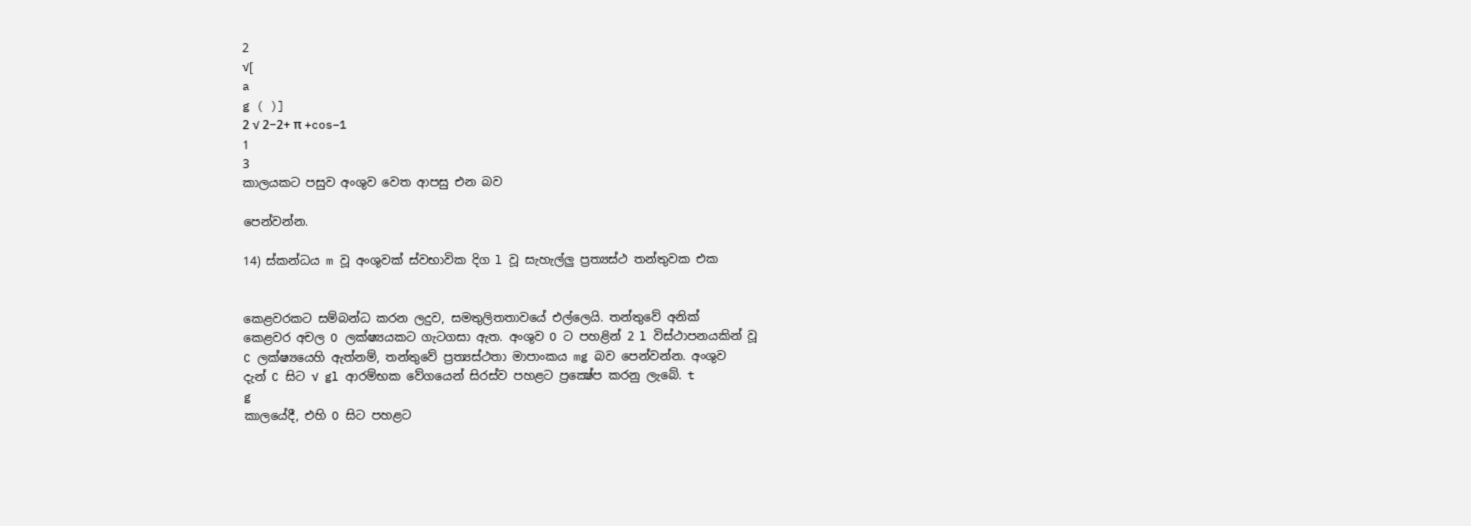2
√[
a
g ( )]
2 √ 2−2+ π +cos−1
1
3
කාලයකට පසුව අංශුව වෙත ආපසු එන බව

පෙන්වන්න.

14) ස්කන්ධය m වූ අංශුවක් ස්වභාවික දිග l වූ සැහැල්ලු ප්‍රත්‍යස්ථ තන්තුවක එක


කෙළවරකට සම්බන්ධ කරන ලදුව, සමතුලිතතාවයේ එල්ලෙයි. තන්තුවේ අනික්
කෙළවර අචල O ලක්ෂ්‍යයකට ගැටගසා ඇත. අංශුව O ට පහළින් 2 l විස්ථාපනයකින් වූ
C ලක්ෂ්‍යයෙහි ඇත්නම්, තන්තුවේ ප්‍රත්‍යස්ථතා මාපාංකය mg බව පෙන්වන්න. අංශුව
දැන් C සිට √ gl ආරම්භක වේගයෙන් සිරස්ව පහළට ප්‍රක්‍ෂේප කරනු ලැබේ. t
g
කාලයේදී, එහි O සිට පහළට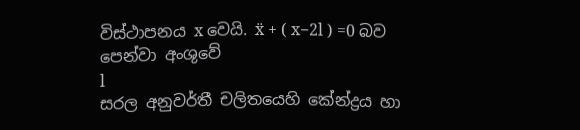විස්ථාපනය x වෙයි. ẍ + ( x−2l ) =0 බව පෙන්වා අංශුවේ
l
සරල අනුවර්තී චලිතයෙහි කේන්ද්‍රය හා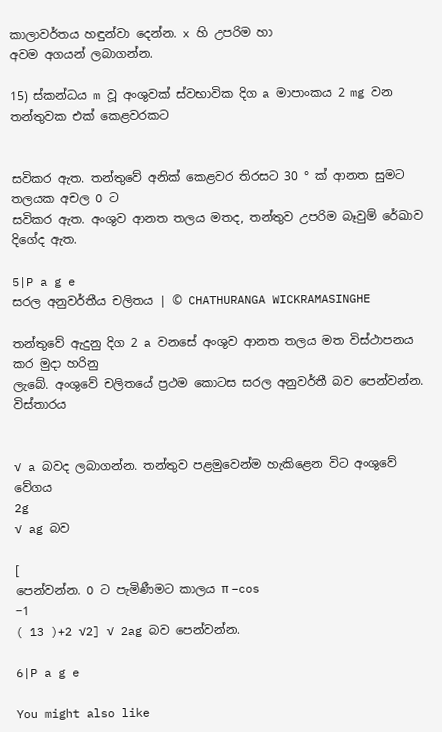කාලාවර්තය හඳුන්වා දෙන්න. x හි උපරිම හා
අවම අගයන් ලබාගන්න.

15) ස්කන්ධය m වූ අංශුවක් ස්වභාවික දිග a මාපාංකය 2 mg වන තන්තුවක එක් කෙළවරකට


සවිකර ඇත. තන්තුවේ අනික් කෙළවර තිරසට 30 ° ක් ආනත සුමට තලයක අචල O ට
සවිකර ඇත. අංශුව ආනත තලය මතද, තන්තුව උපරිම බෑවුම් රේඛාව දිගේද ඇත.

5|P a g e
සරල අනුවර්තීය චලිතය | © CHATHURANGA WICKRAMASINGHE

තන්තුවේ ඇදුනු දිග 2 a වනසේ අංශුව ආනත තලය මත විස්ථාපනය කර මුදා හරිනු
ලැබේ. අංශුවේ චලිතයේ ප්‍රථම කොටස සරල අනුවර්තී බව පෙන්වන්න. විස්තාරය


√ a බවද ලබාගන්න. තන්තුව පළමුවෙන්ම හැකිළෙන විට අංශුවේ වේගය
2g
√ ag බව

[
පෙන්වන්න. O ට පැමිණීමට කාලය π −cos
−1
( 13 )+2 √2] √ 2ag බව පෙන්වන්න.

6|P a g e

You might also like